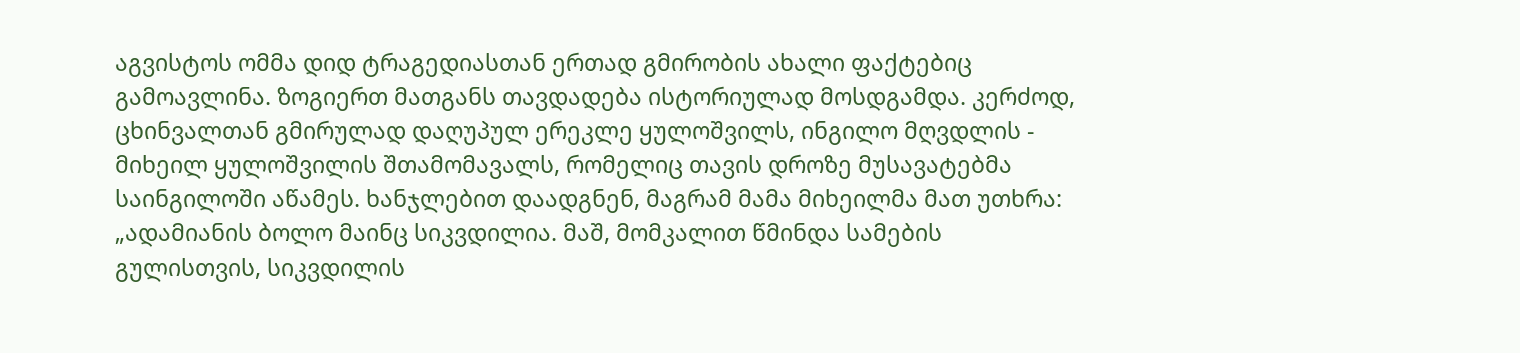აგვისტოს ომმა დიდ ტრაგედიასთან ერთად გმირობის ახალი ფაქტებიც გამოავლინა. ზოგიერთ მათგანს თავდადება ისტორიულად მოსდგამდა. კერძოდ, ცხინვალთან გმირულად დაღუპულ ერეკლე ყულოშვილს, ინგილო მღვდლის - მიხეილ ყულოშვილის შთამომავალს, რომელიც თავის დროზე მუსავატებმა საინგილოში აწამეს. ხანჯლებით დაადგნენ, მაგრამ მამა მიხეილმა მათ უთხრა: „ადამიანის ბოლო მაინც სიკვდილია. მაშ, მომკალით წმინდა სამების გულისთვის, სიკვდილის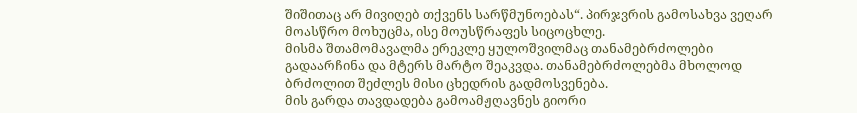შიშითაც არ მივიღებ თქვენს სარწმუნოებას“. პირჯვრის გამოსახვა ვეღარ მოასწრო მოხუცმა, ისე მოუსწრაფეს სიცოცხლე.
მისმა შთამომავალმა ერეკლე ყულოშვილმაც თანამებრძოლები გადაარჩინა და მტერს მარტო შეაკვდა. თანამებრძოლებმა მხოლოდ ბრძოლით შეძლეს მისი ცხედრის გადმოსვენება.
მის გარდა თავდადება გამოამჟღავნეს გიორი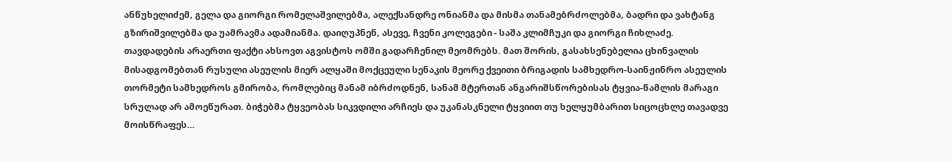ანწუხელიძემ, გელა და გიორგი რომელაშვილებმა, ალექსანდრე ონიანმა და მისმა თანამებრძოლებმა, ბადრი და ვახტანგ გზირიშვილებმა და უამრავმა ადამიანმა. დაიღუპნენ, ასევე, ჩვენი კოლეგები - საშა კლიმჩუკი და გიორგი ჩიხლაძე.
თავდადების არაერთი ფაქტი ახსოვთ აგვისტოს ომში გადარჩენილ მეომრებს. მათ შორის, გასახსენებელია ცხინვალის მისადგომებთან რუსული ასეულის მიერ ალყაში მოქცეული სენაკის მეორე ქვეითი ბრიგადის სამხედრო-საინჟინრო ასეულის თორმეტი სამხედროს გმირობა, რომლებიც მანამ იბრძოდნენ, სანამ მტერთან ანგარიშსწორებისას ტყვია-წამლის მარაგი სრულად არ ამოეწურათ. ბიჭებმა ტყვეობას სიკვდილი არჩიეს და უკანასკნელი ტყვიით თუ ხელყუმბარით სიცოცხლე თავადვე მოისწრაფეს…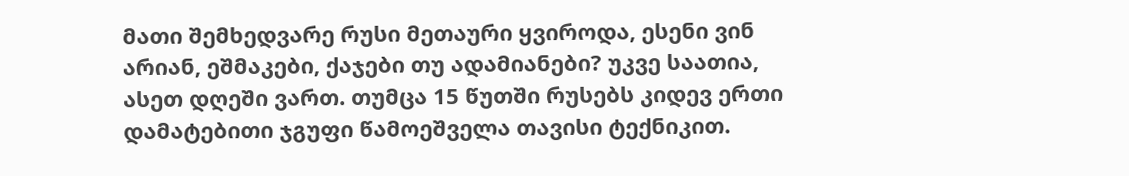მათი შემხედვარე რუსი მეთაური ყვიროდა, ესენი ვინ არიან, ეშმაკები, ქაჯები თუ ადამიანები? უკვე საათია, ასეთ დღეში ვართ. თუმცა 15 წუთში რუსებს კიდევ ერთი დამატებითი ჯგუფი წამოეშველა თავისი ტექნიკით.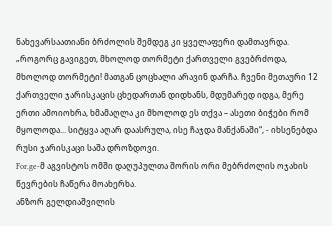ნახევარსაათიანი ბრძოლის შემდეგ კი ყველაფერი დამთავრდა.
„როგორც გავიგეთ, მხოლოდ თორმეტი ქართველი გვებრძოდა, მხოლოდ თორმეტი! მათგან ცოცხალი არავინ დარჩა. ჩვენი მეთაური 12 ქართველი ჯარისკაცის ცხედართან დიდხანს, მდუმარედ იდგა, მერე ერთი ამოიოხრა, ხმამაღლა კი მხოლოდ ეს თქვა – ასეთი ბიჭები რომ მყოლოდა... სიტყვა აღარ დაასრულა, ისე ჩაჯდა მანქანაში“, - იხსენებდა რუსი ჯარისკაცი საშა დროზდოვი.
For.ge-მ აგვისტოს ომში დაღუპულთა შორის ორი მებრძოლის ოჯახის წევრების ჩაწერა მოახერხა.
ანზორ გელდიაშვილის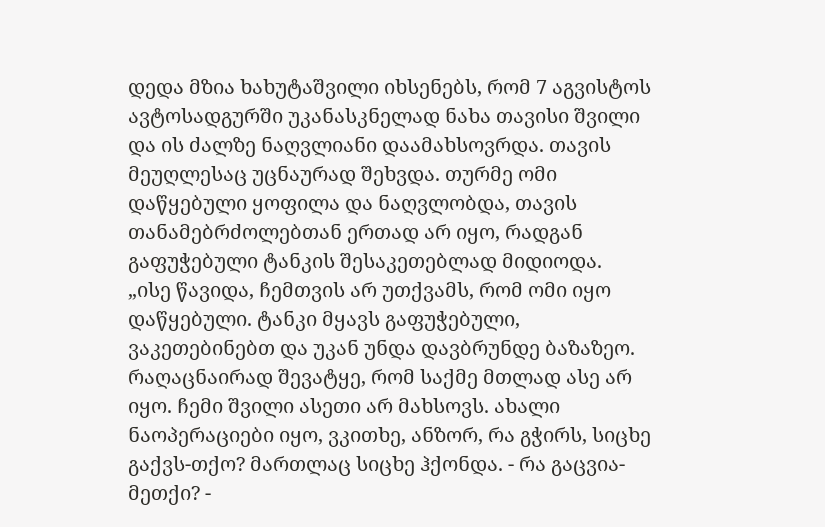დედა მზია ხახუტაშვილი იხსენებს, რომ 7 აგვისტოს ავტოსადგურში უკანასკნელად ნახა თავისი შვილი და ის ძალზე ნაღვლიანი დაამახსოვრდა. თავის მეუღლესაც უცნაურად შეხვდა. თურმე ომი დაწყებული ყოფილა და ნაღვლობდა, თავის თანამებრძოლებთან ერთად არ იყო, რადგან გაფუჭებული ტანკის შესაკეთებლად მიდიოდა.
„ისე წავიდა, ჩემთვის არ უთქვამს, რომ ომი იყო დაწყებული. ტანკი მყავს გაფუჭებული, ვაკეთებინებთ და უკან უნდა დავბრუნდე ბაზაზეო. რაღაცნაირად შევატყე, რომ საქმე მთლად ასე არ იყო. ჩემი შვილი ასეთი არ მახსოვს. ახალი ნაოპერაციები იყო, ვკითხე, ანზორ, რა გჭირს, სიცხე გაქვს-თქო? მართლაც სიცხე ჰქონდა. - რა გაცვია-მეთქი? -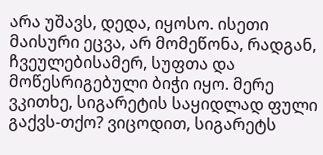არა უშავს, დედა, იყოსო. ისეთი მაისური ეცვა, არ მომეწონა, რადგან, ჩვეულებისამერ, სუფთა და მოწესრიგებული ბიჭი იყო. მერე ვკითხე, სიგარეტის საყიდლად ფული გაქვს-თქო? ვიცოდით, სიგარეტს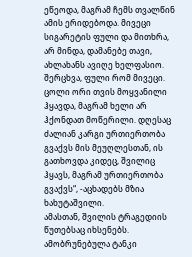ეწეოდა, მაგრამ ჩემს თვალწინ ამის ერიდებოდა. მივეცი სიგარეტის ფული და მითხრა, არ მინდა, დამანებე თავი, ახლახანს ავიღე ხელფასიო. შერცხვა, ფული რომ მივეცი. ცოლი ორი თვის მოყვანილი ჰყავდა, მაგრამ ხელი არ ჰქონდათ მოწერილი. დღესაც ძალიან კარგი ურთიერთობა გვაქვს მის მეუღლესთან, ის გათხოვდა კიდეც, შვილიც ჰყავს, მაგრამ ურთიერთობა გვაქვს“, -აცხადებს მზია ხახუტაშვილი.
ამასთან, შვილის ტრაგედიის წუთებსაც იხსენებს. ამობრუნებულა ტანკი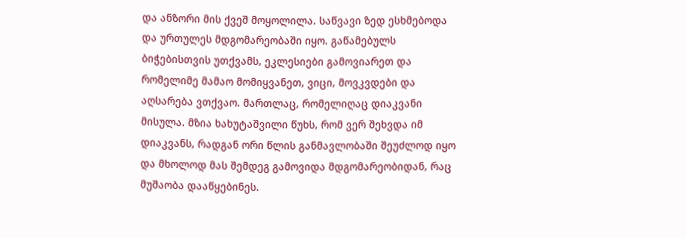და ანზორი მის ქვეშ მოყოლილა. საწვავი ზედ ესხმებოდა და ურთულეს მდგომარეობაში იყო. გაწამებულს ბიჭებისთვის უთქვამს, ეკლესიები გამოვიარეთ და რომელიმე მამაო მომიყვანეთ, ვიცი, მოვკვდები და აღსარება ვთქვაო. მართლაც, რომელიღაც დიაკვანი მისულა. მზია ხახუტაშვილი წუხს, რომ ვერ შეხვდა იმ დიაკვანს, რადგან ორი წლის განმავლობაში შეუძლოდ იყო და მხოლოდ მას შემდეგ გამოვიდა მდგომარეობიდან, რაც მუშაობა დააწყებინეს.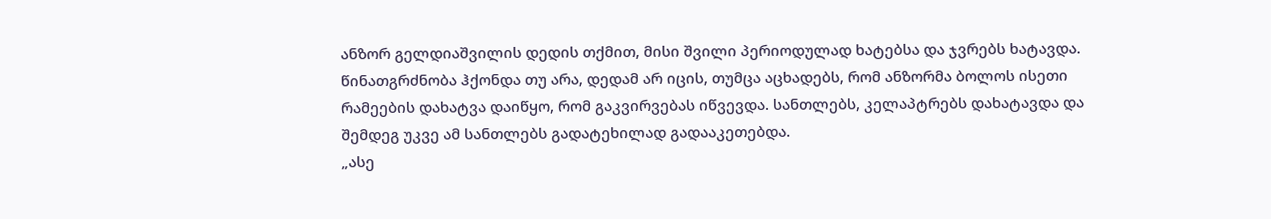ანზორ გელდიაშვილის დედის თქმით, მისი შვილი პერიოდულად ხატებსა და ჯვრებს ხატავდა. წინათგრძნობა ჰქონდა თუ არა, დედამ არ იცის, თუმცა აცხადებს, რომ ანზორმა ბოლოს ისეთი რამეების დახატვა დაიწყო, რომ გაკვირვებას იწვევდა. სანთლებს, კელაპტრებს დახატავდა და შემდეგ უკვე ამ სანთლებს გადატეხილად გადააკეთებდა.
„ასე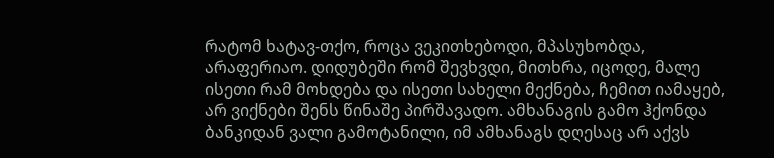რატომ ხატავ-თქო, როცა ვეკითხებოდი, მპასუხობდა, არაფერიაო. დიდუბეში რომ შევხვდი, მითხრა, იცოდე, მალე ისეთი რამ მოხდება და ისეთი სახელი მექნება, ჩემით იამაყებ, არ ვიქნები შენს წინაშე პირშავადო. ამხანაგის გამო ჰქონდა ბანკიდან ვალი გამოტანილი, იმ ამხანაგს დღესაც არ აქვს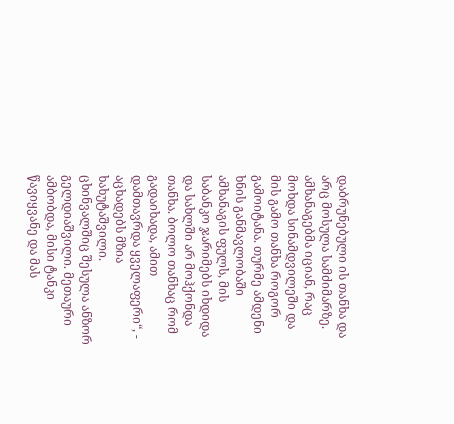დაბრუნებული ის თანხა და არც მოსულა სამძიმარზე. ამხანაგებმა იციან, რაც მოხდა სინამდვილეში და მის გამო თანხა როგორ გამოიტანა. თურმე ამდენი ხნის განმავლობაში ამხანაგის ფულს, მის საბანკო ჯარიმებს იხდიდა და სახლში არ მოჰქონდა თანხა. ბოლო თანხაც რომ გადაიხადა, ამით დამთავრდა ყველაფერი“, - აცხადებს მზია ხახუტაშვილი.
ცხინვალშიც შესულა ანზორ გელდიაშვილი. მეთაური ამბობდა, მისი ტანკი წავიყვანე და მას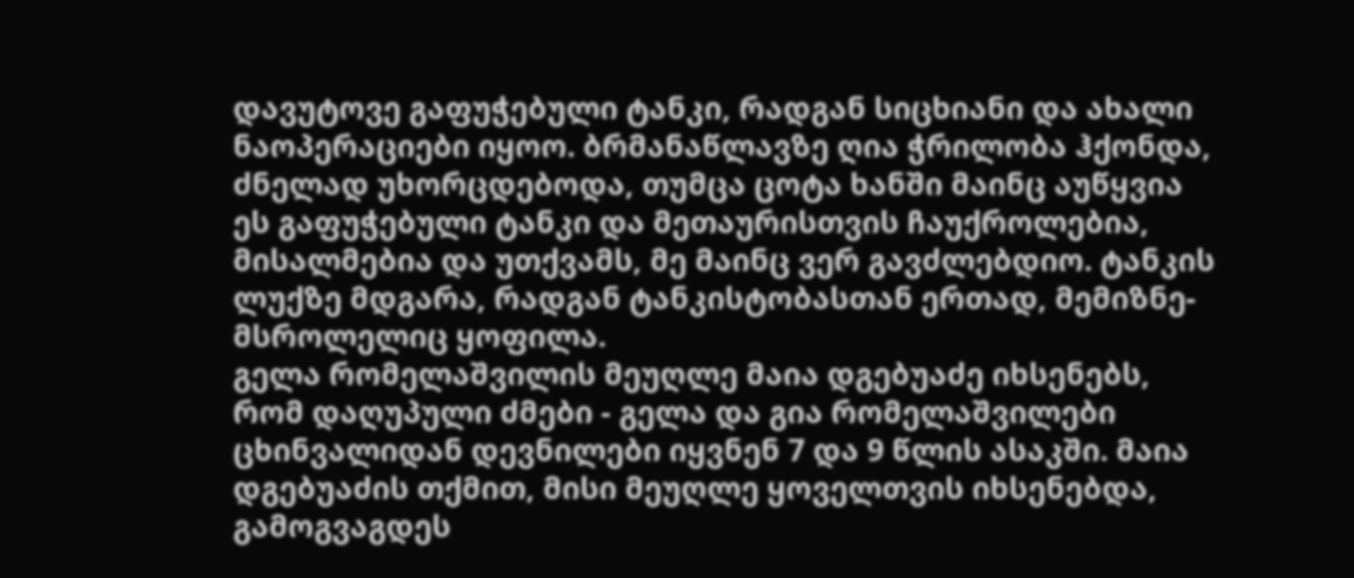დავუტოვე გაფუჭებული ტანკი, რადგან სიცხიანი და ახალი ნაოპერაციები იყოო. ბრმანაწლავზე ღია ჭრილობა ჰქონდა, ძნელად უხორცდებოდა, თუმცა ცოტა ხანში მაინც აუწყვია ეს გაფუჭებული ტანკი და მეთაურისთვის ჩაუქროლებია, მისალმებია და უთქვამს, მე მაინც ვერ გავძლებდიო. ტანკის ლუქზე მდგარა, რადგან ტანკისტობასთან ერთად, მემიზნე-მსროლელიც ყოფილა.
გელა რომელაშვილის მეუღლე მაია დგებუაძე იხსენებს, რომ დაღუპული ძმები - გელა და გია რომელაშვილები ცხინვალიდან დევნილები იყვნენ 7 და 9 წლის ასაკში. მაია დგებუაძის თქმით, მისი მეუღლე ყოველთვის იხსენებდა, გამოგვაგდეს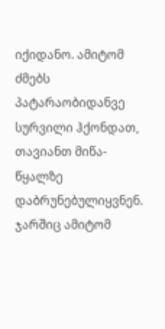იქიდანო. ამიტომ ძმებს პატარაობიდანვე სურვილი ჰქონდათ, თავიანთ მიწა-წყალზე დაბრუნებულიყვნენ. ჯარშიც ამიტომ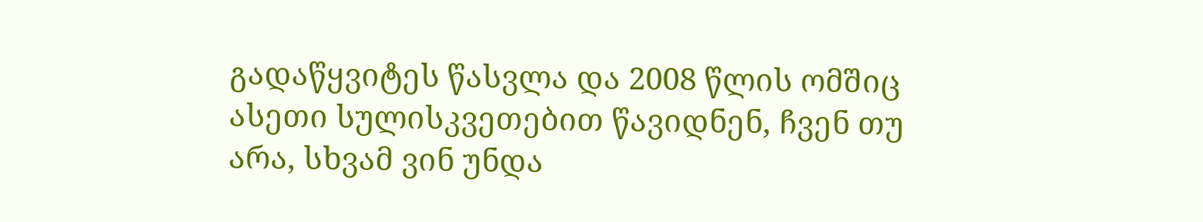გადაწყვიტეს წასვლა და 2008 წლის ომშიც ასეთი სულისკვეთებით წავიდნენ, ჩვენ თუ არა, სხვამ ვინ უნდა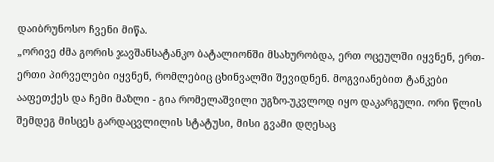დაიბრუნოსო ჩვენი მიწა.
„ორივე ძმა გორის ჯავშანსატანკო ბატალიონში მსახურობდა, ერთ ოცეულში იყვნენ, ერთ-ერთი პირველები იყვნენ, რომლებიც ცხინვალში შევიდნენ. მოგვიანებით ტანკები ააფეთქეს და ჩემი მაზლი - გია რომელაშვილი უგზო-უკვლოდ იყო დაკარგული. ორი წლის შემდეგ მისცეს გარდაცვლილის სტატუსი, მისი გვამი დღესაც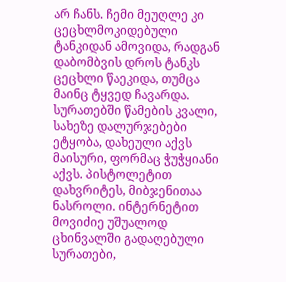არ ჩანს. ჩემი მეუღლე კი ცეცხლმოკიდებული ტანკიდან ამოვიდა, რადგან დაბომბვის დროს ტანკს ცეცხლი წაეკიდა, თუმცა მაინც ტყვედ ჩავარდა. სურათებში წამების კვალი, სახეზე დალურჯებები ეტყობა, დახეული აქვს მაისური, ფორმაც ჭუჭყიანი აქვს. პისტოლეტით დახვრიტეს, მიბჯენითაა ნასროლი. ინტერნეტით მოვიძიე უშუალოდ ცხინვალში გადაღებული სურათები,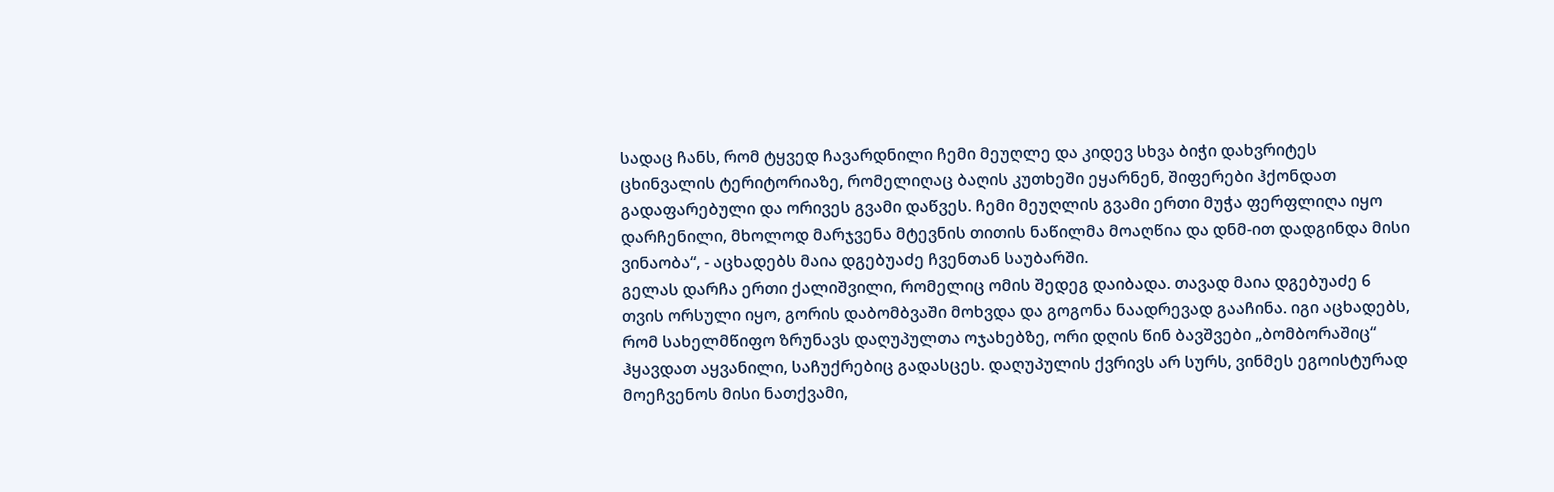სადაც ჩანს, რომ ტყვედ ჩავარდნილი ჩემი მეუღლე და კიდევ სხვა ბიჭი დახვრიტეს ცხინვალის ტერიტორიაზე, რომელიღაც ბაღის კუთხეში ეყარნენ, შიფერები ჰქონდათ გადაფარებული და ორივეს გვამი დაწვეს. ჩემი მეუღლის გვამი ერთი მუჭა ფერფლიღა იყო დარჩენილი, მხოლოდ მარჯვენა მტევნის თითის ნაწილმა მოაღწია და დნმ-ით დადგინდა მისი ვინაობა“, - აცხადებს მაია დგებუაძე ჩვენთან საუბარში.
გელას დარჩა ერთი ქალიშვილი, რომელიც ომის შედეგ დაიბადა. თავად მაია დგებუაძე 6 თვის ორსული იყო, გორის დაბომბვაში მოხვდა და გოგონა ნაადრევად გააჩინა. იგი აცხადებს, რომ სახელმწიფო ზრუნავს დაღუპულთა ოჯახებზე, ორი დღის წინ ბავშვები „ბომბორაშიც“ ჰყავდათ აყვანილი, საჩუქრებიც გადასცეს. დაღუპულის ქვრივს არ სურს, ვინმეს ეგოისტურად მოეჩვენოს მისი ნათქვამი,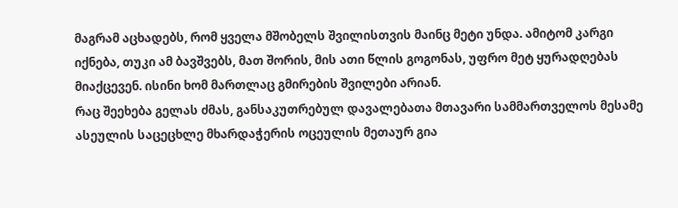მაგრამ აცხადებს, რომ ყველა მშობელს შვილისთვის მაინც მეტი უნდა. ამიტომ კარგი იქნება, თუკი ამ ბავშვებს, მათ შორის, მის ათი წლის გოგონას, უფრო მეტ ყურადღებას მიაქცევენ. ისინი ხომ მართლაც გმირების შვილები არიან.
რაც შეეხება გელას ძმას, განსაკუთრებულ დავალებათა მთავარი სამმართველოს მესამე ასეულის საცეცხლე მხარდაჭერის ოცეულის მეთაურ გია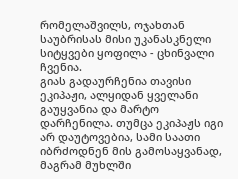რომელაშვილს, ოჯახთან საუბრისას მისი უკანასკნელი სიტყვები ყოფილა - ცხინვალი ჩვენია.
გიას გადაურჩენია თავისი ეკიპაჟი, ალყიდან ყველანი გაუყვანია და მარტო დარჩენილა. თუმცა ეკიპაჟს იგი არ დაუტოვებია, სამი საათი იბრძოდნენ მის გამოსაყვანად, მაგრამ მუხლში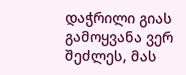დაჭრილი გიას გამოყვანა ვერ შეძლეს, მას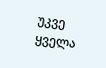უკვე ყველა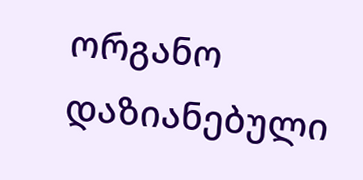ორგანო დაზიანებული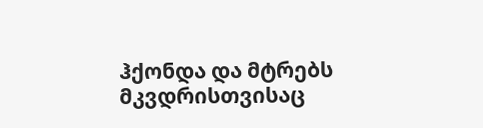ჰქონდა და მტრებს მკვდრისთვისაც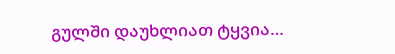გულში დაუხლიათ ტყვია…